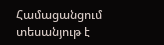Համացանցում տեսանյութ է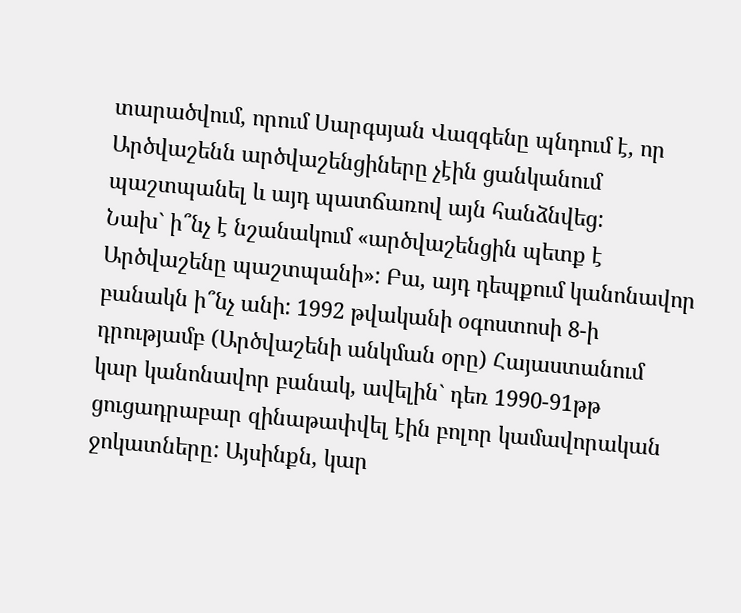տարածվում, որում Սարգսյան Վազգենը պնդում է, որ Արծվաշենն արծվաշենցիները չէին ցանկանում պաշտպանել և այդ պատճառով այն հանձնվեց:
Նախ` ի՞նչ է նշանակում «արծվաշենցին պետք է Արծվաշենը պաշտպանի»: Բա, այդ դեպքում կանոնավոր բանակն ի՞նչ անի: 1992 թվականի օգոստոսի 8-ի դրությամբ (Արծվաշենի անկման օրը) Հայաստանում կար կանոնավոր բանակ, ավելին` դեռ 1990-91թթ ցուցադրաբար զինաթափվել էին բոլոր կամավորական ջոկատները: Այսինքն, կար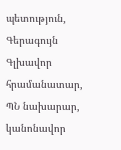պետություն, Գերագույն Գլխավոր հրամանատար, ՊՆ նախարար, կանոնավոր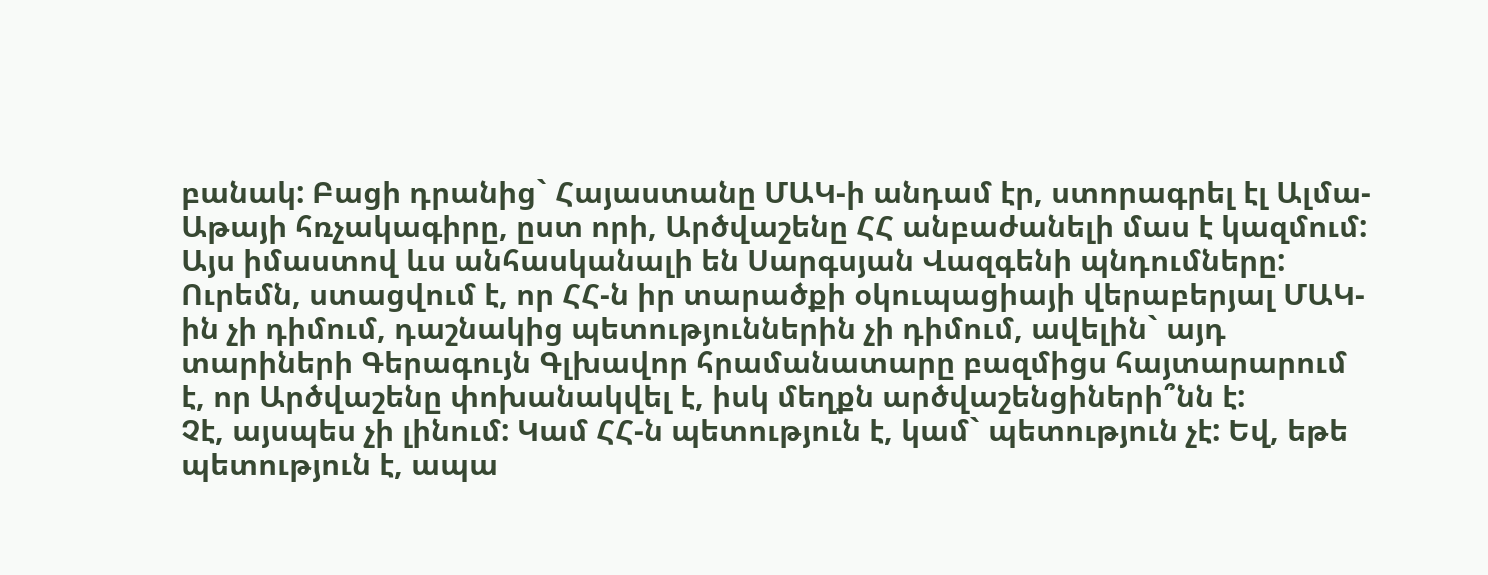բանակ: Բացի դրանից` Հայաստանը ՄԱԿ-ի անդամ էր, ստորագրել էլ Ալմա-Աթայի հռչակագիրը, ըստ որի, Արծվաշենը ՀՀ անբաժանելի մաս է կազմում: Այս իմաստով ևս անհասկանալի են Սարգսյան Վազգենի պնդումները: Ուրեմն, ստացվում է, որ ՀՀ-ն իր տարածքի օկուպացիայի վերաբերյալ ՄԱԿ-ին չի դիմում, դաշնակից պետություններին չի դիմում, ավելին` այդ տարիների Գերագույն Գլխավոր հրամանատարը բազմիցս հայտարարում է, որ Արծվաշենը փոխանակվել է, իսկ մեղքն արծվաշենցիների՞նն է:
Չէ, այսպես չի լինում: Կամ ՀՀ-ն պետություն է, կամ` պետություն չէ: Եվ, եթե պետություն է, ապա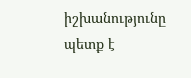իշխանությունը պետք է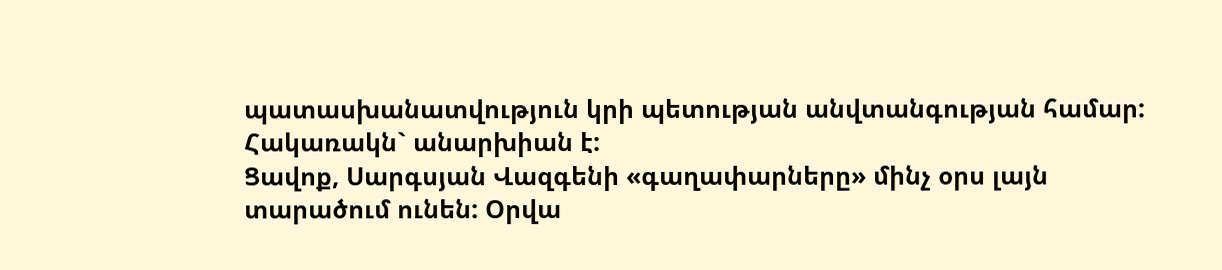պատասխանատվություն կրի պետության անվտանգության համար: Հակառակն` անարխիան է:
Ցավոք, Սարգսյան Վազգենի «գաղափարները» մինչ օրս լայն տարածում ունեն: Օրվա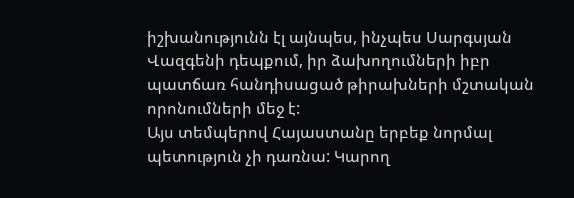իշխանությունն էլ այնպես, ինչպես Սարգսյան Վազգենի դեպքում, իր ձախողումների իբր պատճառ հանդիսացած թիրախների մշտական որոնումների մեջ է:
Այս տեմպերով Հայաստանը երբեք նորմալ պետություն չի դառնա: Կարող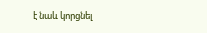է նաև կորցնել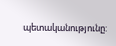պետականությունը: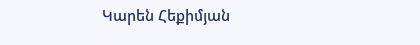Կարեն Հեքիմյան